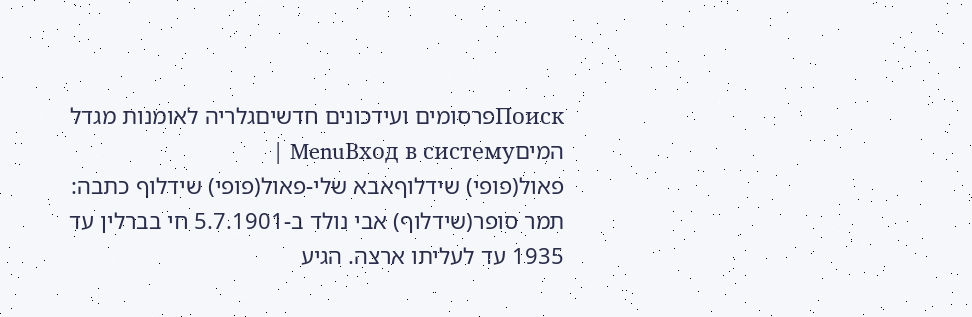Поискפרסומים ועידכונים חדשיםגלריה לאומנות מגדל המיםMenuВход в систему |
פאול(פופי) שידלוףאבא שלי-פאול(פופי) שידלוף כתבה: תמר סופר(שידלוף) אבי נולד ב-5.7.1901 חי בברלין עד 1935 עד לעליתו ארצה. הגיע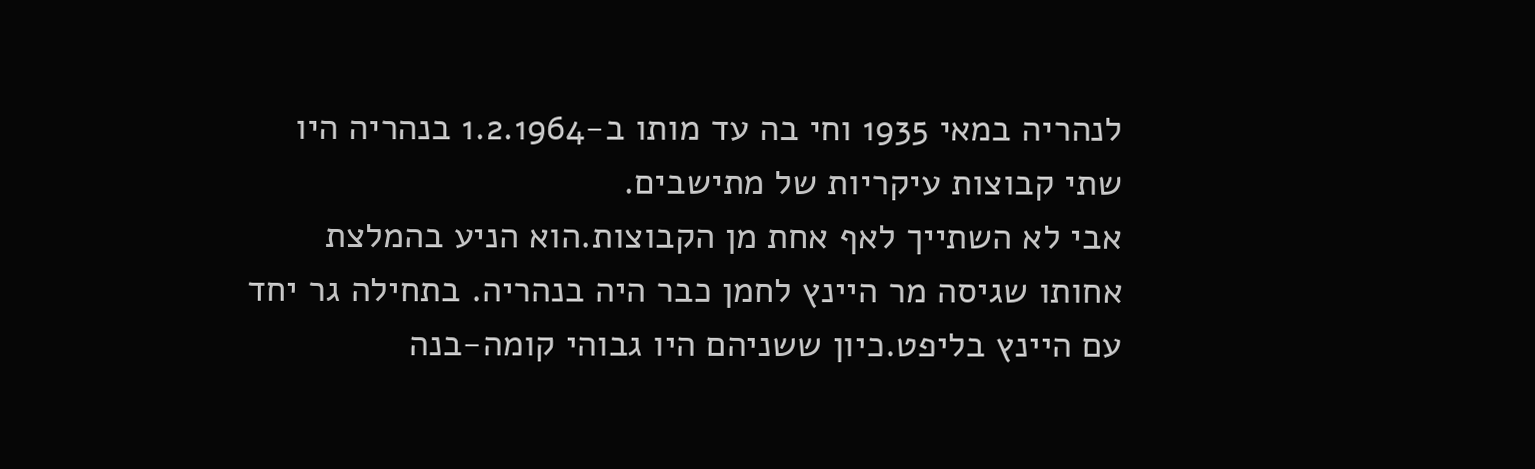לנהריה במאי 1935 וחי בה עד מותו ב-1.2.1964 בנהריה היו שתי קבוצות עיקריות של מתישבים.
אבי לא השתייך לאף אחת מן הקבוצות.הוא הניע בהמלצת אחותו שגיסה מר היינץ לחמן כבר היה בנהריה. בתחילה גר יחד עם היינץ בליפט.כיון ששניהם היו גבוהי קומה-בנה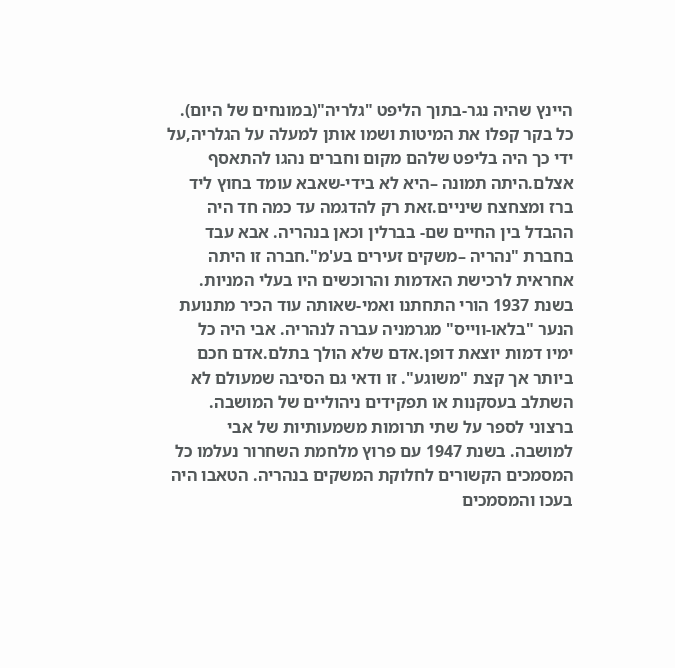היינץ שהיה נגר-בתוך הליפט "גלריה"(במונחים של היום). כל בקר קפלו את המיטות ושמו אותן למעלה על הגלריה,על ידי כך היה בליפט שלהם מקום וחברים נהגו להתאסף אצלם.היתה תמונה –היא לא בידי-שאבא עומד בחוץ ליד ברז ומצחצח שיניים.זאת רק להדגמה עד כמה חד היה ההבדל בין החיים שם- בברלין וכאן בנהריה. אבא עבד בחברת "נהריה –משקים זעירים בע'מ".חברה זו היתה אחראית לרכישת האדמות והרוכשים היו בעלי המניות. בשנת 1937 הורי התחתנו ואמי-שאותה עוד הכיר מתנועת הנער "בלאו-ווייס" מגרמניה עברה לנהריה. אבי היה כל ימיו דמות יוצאת דופן.אדם שלא הולך בתלם.אדם חכם ביותר אך קצת "משוגע". זו ודאי גם הסיבה שמעולם לא השתלב בעסקנות או תפקידים ניהוליים של המושבה. ברצוני לספר על שתי תרומות משמעותיות של אבי למושבה. בשנת 1947 עם פרוץ מלחמת השחרור נעלמו כל המסמכים הקשורים לחלוקת המשקים בנהריה. הטאבו היה בעכו והמסמכים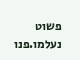פשוט נעלמו.פנו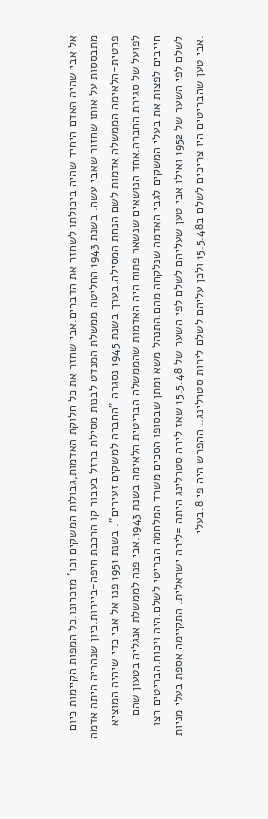אל אבי שהיה האדם היחיד שהיה ביכולתו לשחזר את הדברים.אבי שחזר את כל חלוקת האדמות,גבולות המשקים וכו' מזכרונו.כל המפות הקיימות כיום מתבססות על אותו שחזור שאבי עשה. בשנת 1943 החליטה ממשלת המנדט לבנות מסילת ברזל בעבור קו הרכבת חיפה-ביירות.כיון שנהריה היתה אדמה פרטית-הלאימה הממשלה אדמות לשם הנחת המסילה.בערך בשנת 1945 נסגרה "החברה למשקים זעירים". בשנת 1951 פנו אל אבי כדי שיהיה המוציא לפועל של סגירת החברה.אחד הנושאים שנשאר פתוח היה האדמות שהממשלה הבריטית הלאימה בשנת 1943.אבי פנה לממשלת אנגליה בטעון שהם חייבים לפצות את בעלי המשקים לגבי האדמה שנלקחה מהם.התנהל משא ומתן שבסופו הסכים משרד המלחמה הבריטי לשלם.היה ויכוח.הבריטים רצו לשלם לפי השער של 1952 ואילו אבי טען שעליהם לשלם לפי השער של 15.5.48 שאז לירה סטרלינג היתה =לירה ישראלית. התקיימה אספת בעלי מניות .אבי טען שהבריטים היו צריכים לשלם ב15.5.48 ולכן עליהם לשלם לירות סטרלינג.. ההפרש היה פי 8.בעלי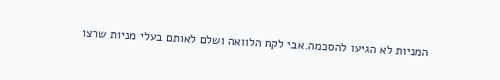המניות לא הגיעו להסכמה.אבי לקח הלוואה ושלם לאותם בעלי מניות שרצו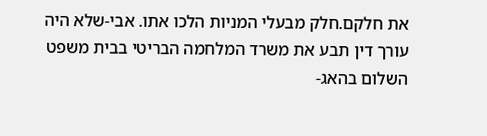את חלקם.חלק מבעלי המניות הלכו אתו. אבי-שלא היה עורך דין תבע את משרד המלחמה הבריטי בבית משפט השלום בהאג-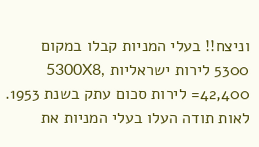וניצח!! בעלי המניות קבלו במקום 5300 לירות ישראליות ,5300X8 =42,400 לירות סכום עתק בשנת 1953. לאות תודה העלו בעלי המניות את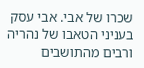שכרו של אבי. אבי עסק בעניני הטאבו של נהריה ורבים מהתושבים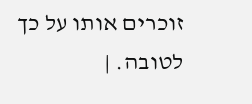זוכרים אותו על כך לטובה. |